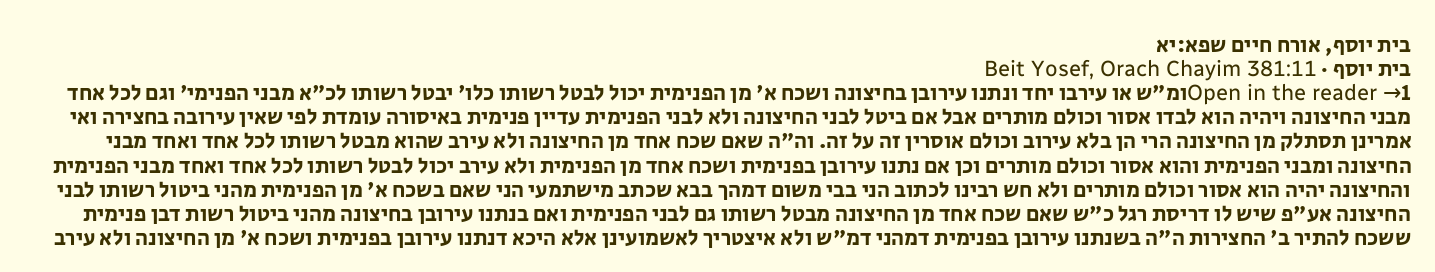בית יוסף, אורח חיים שפא:יא
בית יוסף · Beit Yosef, Orach Chayim 381:11
Open in the reader →1ומ"ש או עירבו יחד ונתנו עירובן בחיצונה ושכח א' מן הפנימית יכול לבטל רשותו כלו' יבטל רשותו לכ"א מבני הפנימי' וגם לכל אחד מבני החיצונה ויהיה הוא לבדו אסור וכולם מותרים אבל אם ביטל לבני החיצונה ולא לבני הפנימית עדיין פנימית באיסורה עומדת לפי שאין עירובה בחצירה ואי אמרינן תסתלק מן החיצונה הרי הן בלא עירוב וכולם אוסרין זה על זה. וה"ה שאם שכח אחד מן החיצונה ולא עירב שהוא מבטל רשותו לכל אחד ואחד מבני החיצונה ומבני הפנימית והוא אסור וכולם מותרים וכן אם נתנו עירובן בפנימית ושכח אחד מן הפנימית ולא עירב יכול לבטל רשותו לכל אחד ואחד מבני הפנימית והחיצונה יהיה הוא אסור וכולם מותרים ולא חש רבינו לכתוב הני בבי משום דמהך בבא שכתב מישתמעי הני שאם בשכח א' מן הפנימית מהני ביטול רשותו לבני החיצונה אע"פ שיש לו דריסת רגל כ"ש שאם שכח אחד מן החיצונה מבטל רשותו גם לבני הפנימית ואם בנתנו עירובן בחיצונה מהני ביטול רשות דבן פנימית ששכח להתיר ב' החצירות ה"ה בשנתנו עירובן בפנימית דמהני דמ"ש ולא איצטריך לאשמועינן אלא היכא דנתנו עירובן בפנימית ושכח א' מן החיצונה ולא עירב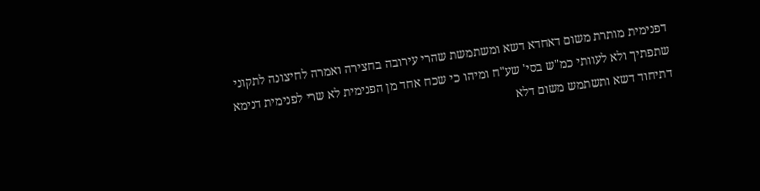דפנימית מותרת משום דאחדא דשא ומשתמשת שהרי עירובה בחצירה ואמרה לחיצונה לתקוני שתפתיך ולא לעוותי כמ"ש בסי' שע"ח ומיהו כי שכח אחד מן הפנימית לא שרי לפנימית דנימא דתיחוד דשא ותשתמש משום דלא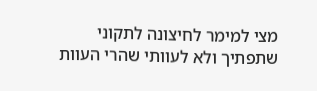מצי למימר לחיצונה לתקוני שתפתיך ולא לעוותי שהרי העוות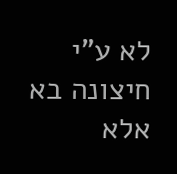לא ע"י חיצונה בא אלא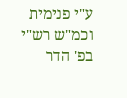ע"י פנימית וכמ"ש רש"י בפ' הדר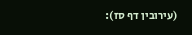(עירובין דף סז):